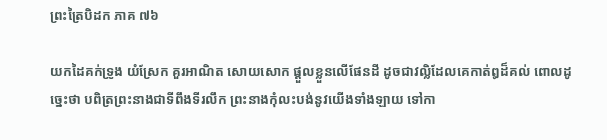ព្រះត្រៃបិដក ភាគ ៧៦

យកដៃគក់ទ្រូង យំស្រែក គួរអាណិត សោយសោក ផ្តួលខ្លួនលើផែនដី ដូចជាវល្លិដែលគេកាត់ឰដ៏គល់ ពោលដូច្នេះថា បពិត្រព្រះនាងជាទីពឹងទីរលឹក ព្រះនាងកុំលះបង់នូវយើងទាំងឡាយ ទៅកា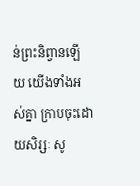ន់ព្រះនិព្វានឡើយ យើងទាំងអស់គ្នា ក្រាបចុះដោយសិរ្សៈ សូ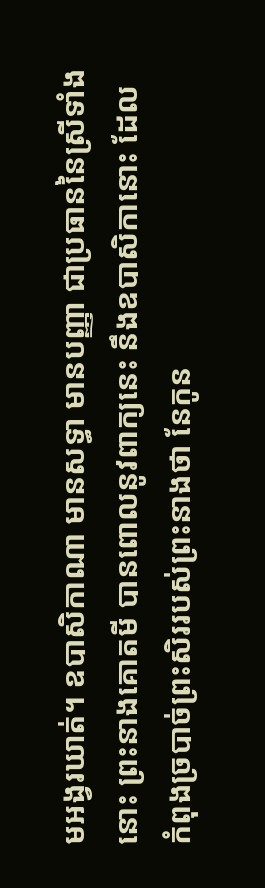មអង្វរឃាត់។ ឧបាសិកាណា មានសទ្ធា មានបញ្ញា ជាប្រធាននៃស្រីទាំងនោះ ព្រះនាងគោតមី បានពោលនូវពាក្យនេះ នឹងឧបាសិកានោះ ដែលកំពុងច្របាច់ព្រះសិររបស់ព្រះនាងថា នែកូន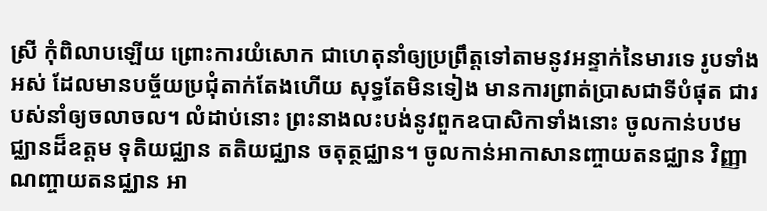ស្រី កុំពិលាបឡើយ ព្រោះការយំសោក ជាហេតុនាំឲ្យប្រព្រឹត្តទៅតាមនូវអន្ទាក់នៃមារទេ រូបទាំងអស់ ដែលមានបច្ច័យប្រជុំតាក់តែងហើយ សុទ្ធតែមិនទៀង មានការព្រាត់ប្រាសជាទីបំផុត ជារបស់នាំឲ្យចលាចល។ លំដាប់នោះ ព្រះនាងលះបង់នូវពួកឧបាសិកាទាំងនោះ ចូលកាន់បឋមជ្ឈានដ៏ឧត្តម ទុតិយជ្ឈាន តតិយជ្ឈាន ចតុត្ថជ្ឈាន។ ចូលកាន់អាកាសានញ្ចាយតនជ្ឈាន វិញ្ញាណញ្ចាយតនជ្ឈាន អា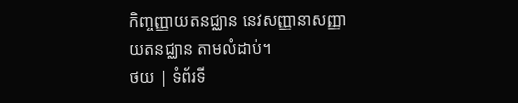កិញ្ចញ្ញាយតនជ្ឈាន នេវសញ្ញានាសញ្ញាយតនជ្ឈាន តាមលំដាប់។
ថយ | ទំព័រទី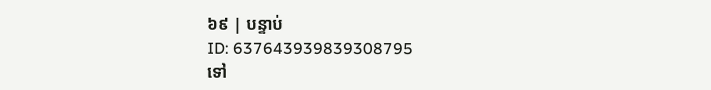៦៩ | បន្ទាប់
ID: 637643939839308795
ទៅ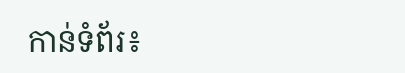កាន់ទំព័រ៖